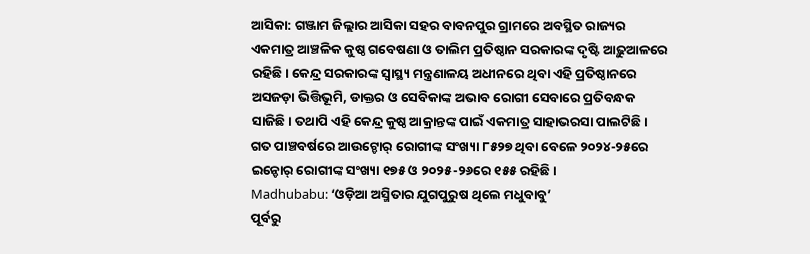ଆସିକା: ଗଞ୍ଜାମ ଜିଲ୍ଲାର ଆସିକା ସହର ବାବନପୁର ଗ୍ରାମରେ ଅବସ୍ଥିତ ରାଜ୍ୟର ଏକମାତ୍ର ଆଞ୍ଚଳିକ କୁଷ୍ଠ ଗବେଷଣା ଓ ତାଲିମ ପ୍ରତିଷ୍ଠାନ ସରକାରଙ୍କ ଦୃଷ୍ଟି ଆଢ଼ୁଆଳରେ ରହିଛି। କେନ୍ଦ୍ର ସରକାରଙ୍କ ସ୍ବାସ୍ଥ୍ୟ ମନ୍ତ୍ରଣାଳୟ ଅଧୀନରେ ଥିବା ଏହି ପ୍ରତିଷ୍ଠାନରେ ଅସଜଡ଼ା ଭିତ୍ତିଭୂମି, ଡାକ୍ତର ଓ ସେବିକାଙ୍କ ଅଭାବ ରୋଗୀ ସେବାରେ ପ୍ରତିବନ୍ଧକ ସାଜିଛି। ତଥାପି ଏହି କେନ୍ଦ୍ର କୁଷ୍ଠ ଆକ୍ରାନ୍ତଙ୍କ ପାଇଁ ଏକମାତ୍ର ସାହାଭରସା ପାଲଟିଛି। ଗତ ପାଞ୍ଚବର୍ଷରେ ଆଉଟ୍ଡୋର୍ ରୋଗୀଙ୍କ ସଂଖ୍ୟା ୮୫୨୭ ଥିବା ବେଳେ ୨୦୨୪-୨୫ରେ ଇନ୍ଡୋର୍ ରୋଗୀଙ୍କ ସଂଖ୍ୟା ୧୭୫ ଓ ୨୦୨୫-୨୬ରେ ୧୫୫ ରହିଛି।
Madhubabu: ‘ଓଡ଼ିଆ ଅସ୍ମିତାର ଯୁଗପୁରୁଷ ଥିଲେ ମଧୁବାବୁ’
ପୂର୍ବରୁ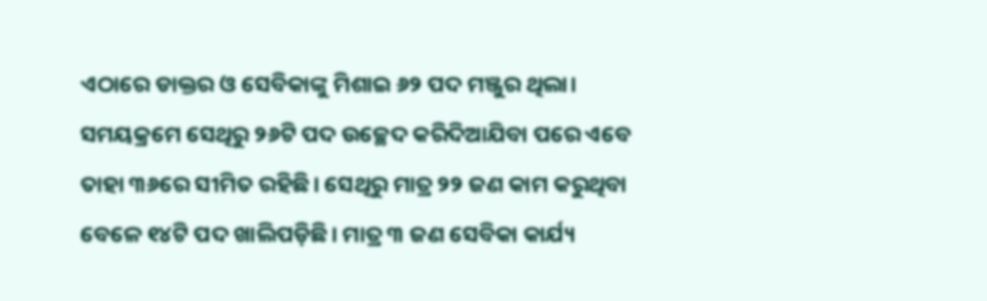ଏଠାରେ ଡାକ୍ତର ଓ ସେବିକାଙ୍କୁ ମିଶାଇ ୬୨ ପଦ ମଞ୍ଜୁର ଥିଲା। ସମୟକ୍ରମେ ସେଥିରୁ ୨୬ଟି ପଦ ଉଚ୍ଛେଦ କରିଦିଆଯିବା ପରେ ଏବେ ତାହା ୩୬ରେ ସୀମିତ ରହିଛି। ସେଥିରୁ ମାତ୍ର ୨୨ ଜଣ କାମ କରୁଥିବା ବେଳେ ୧୪ଟି ପଦ ଖାଲିପଡ଼ିଛି। ମାତ୍ର ୩ ଜଣ ସେବିକା କାର୍ଯ୍ୟ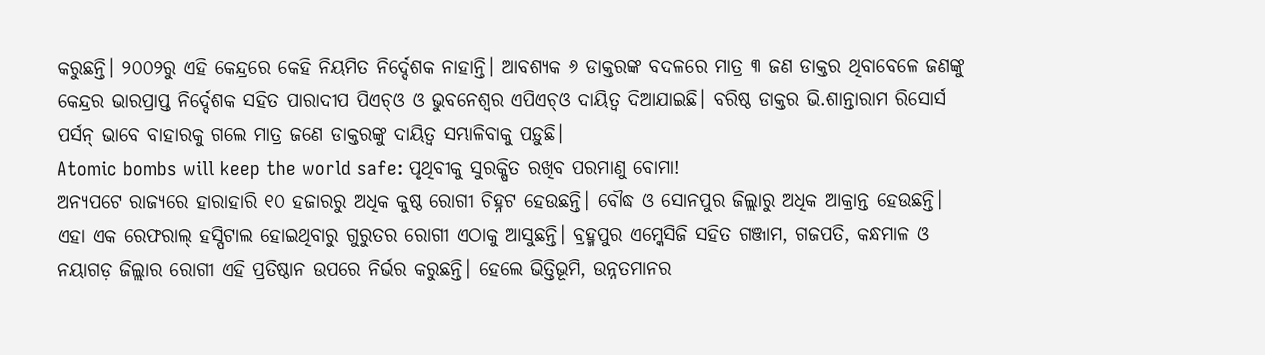କରୁଛନ୍ତି। ୨୦୦୨ରୁ ଏହି କେନ୍ଦ୍ରରେ କେହି ନିୟମିତ ନିର୍ଦ୍ଦେଶକ ନାହାନ୍ତି। ଆବଶ୍ୟକ ୬ ଡାକ୍ତରଙ୍କ ବଦଳରେ ମାତ୍ର ୩ ଜଣ ଡାକ୍ତର ଥିବାବେଳେ ଜଣଙ୍କୁ କେନ୍ଦ୍ରର ଭାରପ୍ରାପ୍ତ ନିର୍ଦ୍ଦେଶକ ସହିତ ପାରାଦୀପ ପିଏଚ୍ଓ ଓ ଭୁବନେଶ୍ୱର ଏପିଏଚ୍ଓ ଦାୟିତ୍ୱ ଦିଆଯାଇଛି। ବରିଷ୍ଠ ଡାକ୍ତର ଭି.ଶାନ୍ତାରାମ ରିସୋର୍ସ ପର୍ସନ୍ ଭାବେ ବାହାରକୁ ଗଲେ ମାତ୍ର ଜଣେ ଡାକ୍ତରଙ୍କୁ ଦାୟିତ୍ୱ ସମ୍ଭାଳିବାକୁ ପଡ଼ୁଛି।
Atomic bombs will keep the world safe: ପୃଥିବୀକୁ ସୁରକ୍ଷିତ ରଖିବ ପରମାଣୁ ବୋମା!
ଅନ୍ୟପଟେ ରାଜ୍ୟରେ ହାରାହାରି ୧୦ ହଜାରରୁ ଅଧିକ କୁଷ୍ଠ ରୋଗୀ ଚିହ୍ନଟ ହେଉଛନ୍ତି। ବୌଦ୍ଧ ଓ ସୋନପୁର ଜିଲ୍ଲାରୁ ଅଧିକ ଆକ୍ରାନ୍ତ ହେଉଛନ୍ତି। ଏହା ଏକ ରେଫରାଲ୍ ହସ୍ପିଟାଲ ହୋଇଥିବାରୁ ଗୁରୁତର ରୋଗୀ ଏଠାକୁ ଆସୁଛନ୍ତି। ବ୍ରହ୍ମପୁର ଏମ୍କେସିଜି ସହିତ ଗଞ୍ଜାମ, ଗଜପତି, କନ୍ଧମାଳ ଓ ନୟାଗଡ଼ ଜିଲ୍ଲାର ରୋଗୀ ଏହି ପ୍ରତିଷ୍ଠାନ ଉପରେ ନିର୍ଭର କରୁଛନ୍ତି। ହେଲେ ଭିତ୍ତିଭୂମି, ଉନ୍ନତମାନର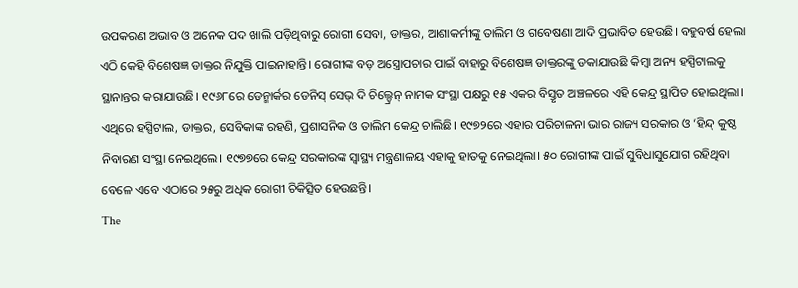ଉପକରଣ ଅଭାବ ଓ ଅନେକ ପଦ ଖାଲି ପଡ଼ିଥିବାରୁ ରୋଗୀ ସେବା, ଡାକ୍ତର, ଆଶାକର୍ମୀଙ୍କୁ ତାଲିମ ଓ ଗବେଷଣା ଆଦି ପ୍ରଭାବିତ ହେଉଛି। ବହୁବର୍ଷ ହେଲା ଏଠି କେହି ବିଶେଷଜ୍ଞ ଡାକ୍ତର ନିଯୁକ୍ତି ପାଇନାହାନ୍ତି। ରୋଗୀଙ୍କ ବଡ଼ ଅସ୍ତ୍ରୋପଚାର ପାଇଁ ବାହାରୁ ବିଶେଷଜ୍ଞ ଡାକ୍ତରଙ୍କୁ ଡକାଯାଉଛି କିମ୍ବା ଅନ୍ୟ ହସ୍ପିଟାଲକୁ ସ୍ଥାନାନ୍ତର କରାଯାଉଛି। ୧୯୬୮ରେ ଡେନ୍ମାର୍କର ଡେନିସ୍ ସେଭ୍ ଦି ଚିଲ୍ଡ୍ରେନ୍ ନାମକ ସଂସ୍ଥା ପକ୍ଷରୁ ୧୫ ଏକର ବିସ୍ତୃତ ଅଞ୍ଚଳରେ ଏହି କେନ୍ଦ୍ର ସ୍ଥାପିତ ହୋଇଥିଲା। ଏଥିରେ ହସ୍ପିଟାଲ, ଡାକ୍ତର, ସେବିକାଙ୍କ ରହଣି, ପ୍ରଶାସନିକ ଓ ତାଲିମ କେନ୍ଦ୍ର ଚାଲିଛି। ୧୯୭୨ରେ ଏହାର ପରିଚାଳନା ଭାର ରାଜ୍ୟ ସରକାର ଓ ‘ହିନ୍ଦ୍ କୁଷ୍ଠ ନିବାରଣ ସଂସ୍ଥା ନେଇଥିଲେ। ୧୯୭୭ରେ କେନ୍ଦ୍ର ସରକାରଙ୍କ ସ୍ୱାସ୍ଥ୍ୟ ମନ୍ତ୍ରଣାଳୟ ଏହାକୁ ହାତକୁ ନେଇଥିଲା। ୫୦ ରୋଗୀଙ୍କ ପାଇଁ ସୁବିଧାସୁଯୋଗ ରହିଥିବା ବେଳେ ଏବେ ଏଠାରେ ୨୫ରୁ ଅଧିକ ରୋଗୀ ଚିକିତ୍ସିତ ହେଉଛନ୍ତି।
The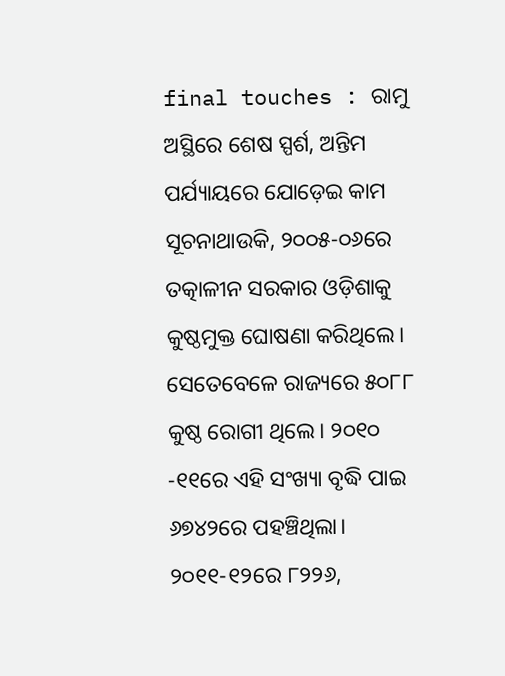final touches : ରାମୁ ଅସ୍ଥିରେ ଶେଷ ସ୍ପର୍ଶ, ଅନ୍ତିମ ପର୍ଯ୍ୟାୟରେ ଯୋଡ଼େଇ କାମ
ସୂଚନାଥାଉକି, ୨୦୦୫-୦୬ରେ ତତ୍କାଳୀନ ସରକାର ଓଡ଼ିଶାକୁ କୁଷ୍ଠମୁକ୍ତ ଘୋଷଣା କରିଥିଲେ। ସେତେବେଳେ ରାଜ୍ୟରେ ୫୦୮୮ କୁଷ୍ଠ ରୋଗୀ ଥିଲେ। ୨୦୧୦ -୧୧ରେ ଏହି ସଂଖ୍ୟା ବୃଦ୍ଧି ପାଇ ୬୭୪୨ରେ ପହଞ୍ଚିଥିଲା। ୨୦୧୧-୧୨ରେ ୮୨୨୬,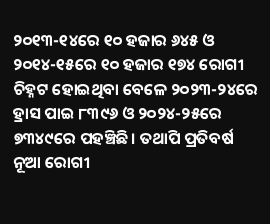୨୦୧୩-୧୪ରେ ୧୦ ହଜାର ୬୪୫ ଓ ୨୦୧୪-୧୫ରେ ୧୦ ହଜାର ୧୭୪ ରୋଗୀ ଚିହ୍ନଟ ହୋଇଥିବା ବେଳେ ୨୦୨୩-୨୪ରେ ହ୍ରାସ ପାଇ ୮୩୯୬ ଓ ୨୦୨୪-୨୫ରେ ୭୩୪୯ରେ ପହଞ୍ଚିଛି। ତଥାପି ପ୍ରତିବର୍ଷ ନୂଆ ରୋଗୀ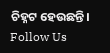ଚିହ୍ନଟ ହେଉଛନ୍ତି।
Follow Us